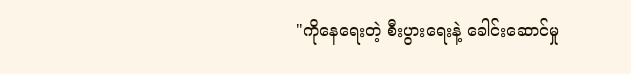"ကိုနေရေးတဲ့ စီးပွားရေးနဲ့ ခေါင်းဆောင်မှု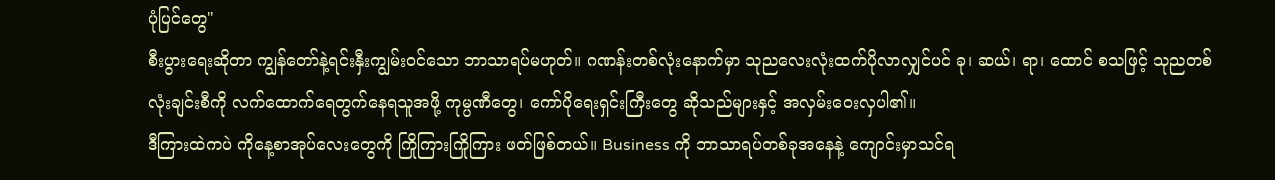ပုံပြင်တွေ"
စီးပွားရေးဆိုတာ ကျွန်တော်နဲ့ရင်းနှီးကျွမ်းဝင်သော ဘာသာရပ်မဟုတ်။ ဂဏန်းတစ်လုံးနောက်မှာ သုညလေးလုံးထက်ပိုလာလျှင်ပင် ခု၊ ဆယ်၊ ရာ၊ ထောင် စသဖြင့် သုညတစ်လုံးချင်းစီကို လက်ထောက်ရေတွက်နေရသူအဖို့ ကုမ္ပဏီတွေ၊ ကော်ပိုရေးရှင်းကြီးတွေ ဆိုသည်များနှင့် အလှမ်းဝေးလှပါ၏။
ဒီကြားထဲကပဲ ကိုနေ့စာအုပ်လေးတွေကို ကြိုကြားကြိုကြား ဖတ်ဖြစ်တယ်။ Business ကို ဘာသာရပ်တစ်ခုအနေနဲ့ ကျောင်းမှာသင်ရ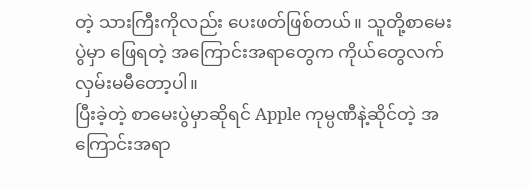တဲ့ သားကြီးကိုလည်း ပေးဖတ်ဖြစ်တယ်။ သူတို့စာမေးပွဲမှာ ဖြေရတဲ့ အကြောင်းအရာတွေက ကိုယ်တွေလက်လှမ်းမမီတော့ပါ။
ပြီးခဲ့တဲ့ စာမေးပွဲမှာဆိုရင် Apple ကုမ္ပဏီနဲ့ဆိုင်တဲ့ အကြောင်းအရာ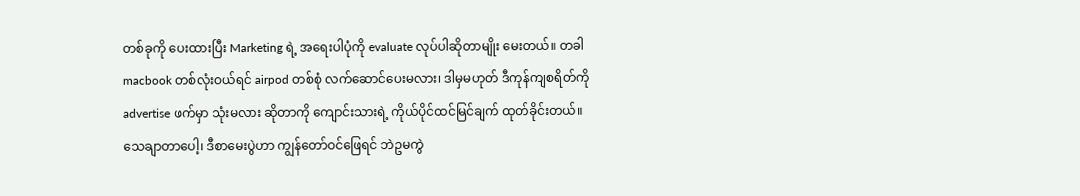တစ်ခုကို ပေးထားပြီး Marketing ရဲ့ အရေးပါပုံကို evaluate လုပ်ပါဆိုတာမျိုး မေးတယ်။ တခါ macbook တစ်လုံးဝယ်ရင် airpod တစ်စုံ လက်ဆောင်ပေးမလား၊ ဒါမှမဟုတ် ဒီကုန်ကျစရိတ်ကို advertise ဖက်မှာ သုံးမလား ဆိုတာကို ကျောင်းသားရဲ့ ကိုယ်ပိုင်ထင်မြင်ချက် ထုတ်ခိုင်းတယ်။
သေချာတာပေါ့၊ ဒီစာမေးပွဲဟာ ကျွန်တော်ဝင်ဖြေရင် ဘဲဥမကွဲ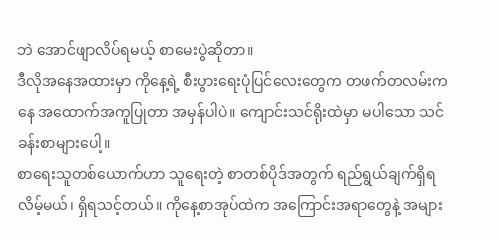ဘဲ အောင်ဖျာလိပ်ရမယ့် စာမေးပွဲဆိုတာ။
ဒီလိုအနေအထားမှာ ကိုနေ့ရဲ့ စီးပွားရေးပုံပြင်လေးတွေက တဖက်တလမ်းကနေ အထောက်အကူပြုတာ အမှန်ပါပဲ။ ကျောင်းသင်ရိုးထဲမှာ မပါသော သင်ခန်းစာများပေါ့။
စာရေးသူတစ်ယောက်ဟာ သူရေးတဲ့ စာတစ်ပိုဒ်အတွက် ရည်ရွယ်ချက်ရှိရလိမ့်မယ်၊ ရှိရသင့်တယ်။ ကိုနေ့စာအုပ်ထဲက အကြောင်းအရာတွေနဲ့ အများ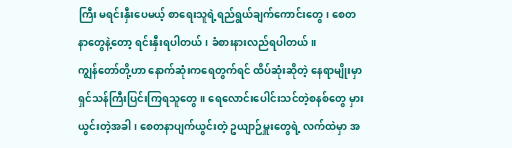ကြီး မရင်းနှီးပေမယ့် စာရေးသူရဲ့ရည်ရွယ်ချက်ကောင်းတွေ၊ စေတနာတွေနဲ့တော့ ရင်းနှီးရပါတယ်၊ ခံစားနားလည်ရပါတယ်။
ကျွန်တော်တို့ဟာ နောက်ဆုံးကရေတွက်ရင် ထိပ်ဆုံးဆိုတဲ့ နေရာမျိုးမှာ ရှင်သန်ကြီးပြင်းကြရသူတွေ။ ရေလောင်းပေါင်းသင်တဲ့စနစ်တွေ မှားယွင်းတဲ့အခါ၊ စေတနာပျက်ယွင်းတဲ့ ဥယျာဉ်မှူးတွေရဲ့ လက်ထဲမှာ အ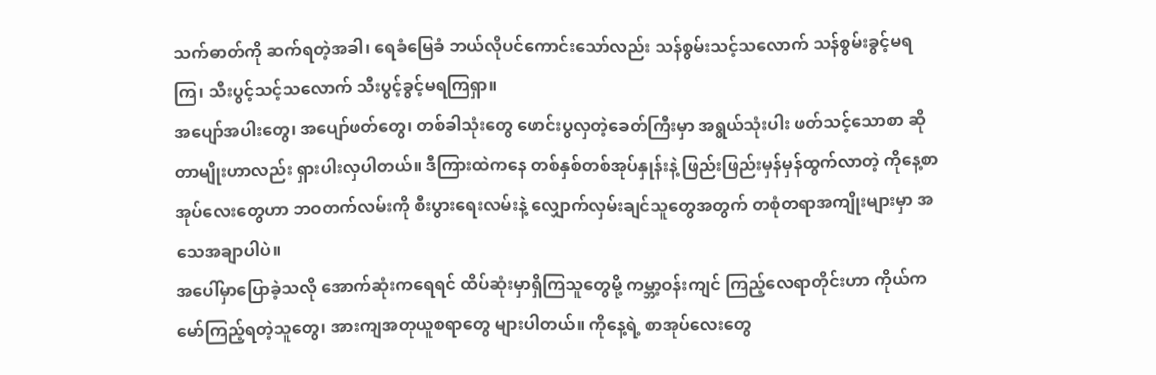သက်ဓာတ်ကို ဆက်ရတဲ့အခါ၊ ရေခံမြေခံ ဘယ်လိုပင်ကောင်းသော်လည်း သန်စွမ်းသင့်သလောက် သန်စွမ်းခွင့်မရကြ၊ သီးပွင့်သင့်သလောက် သီးပွင့်ခွင့်မရကြရှာ။
အပျော်အပါးတွေ၊ အပျော်ဖတ်တွေ၊ တစ်ခါသုံးတွေ ဖောင်းပွလှတဲ့ခေတ်ကြီးမှာ အရွယ်သုံးပါး ဖတ်သင့်သောစာ ဆိုတာမျိုးဟာလည်း ရှားပါးလှပါတယ်။ ဒီကြားထဲကနေ တစ်နှစ်တစ်အုပ်နှုန်းနဲ့ ဖြည်းဖြည်းမှန်မှန်ထွက်လာတဲ့ ကိုနေ့စာအုပ်လေးတွေဟာ ဘဝတက်လမ်းကို စီးပွားရေးလမ်းနဲ့ လျှောက်လှမ်းချင်သူတွေအတွက် တစုံတရာအကျိုးများမှာ အသေအချာပါပဲ။
အပေါ်မှာပြောခဲ့သလို အောက်ဆုံးကရေရင် ထိပ်ဆုံးမှာရှိကြသူတွေမို့ ကမ္ဘာ့ဝန်းကျင် ကြည့်လေရာတိုင်းဟာ ကိုယ်ကမော်ကြည့်ရတဲ့သူတွေ၊ အားကျအတုယူစရာတွေ များပါတယ်။ ကိုနေ့ရဲ့ စာအုပ်လေးတွေ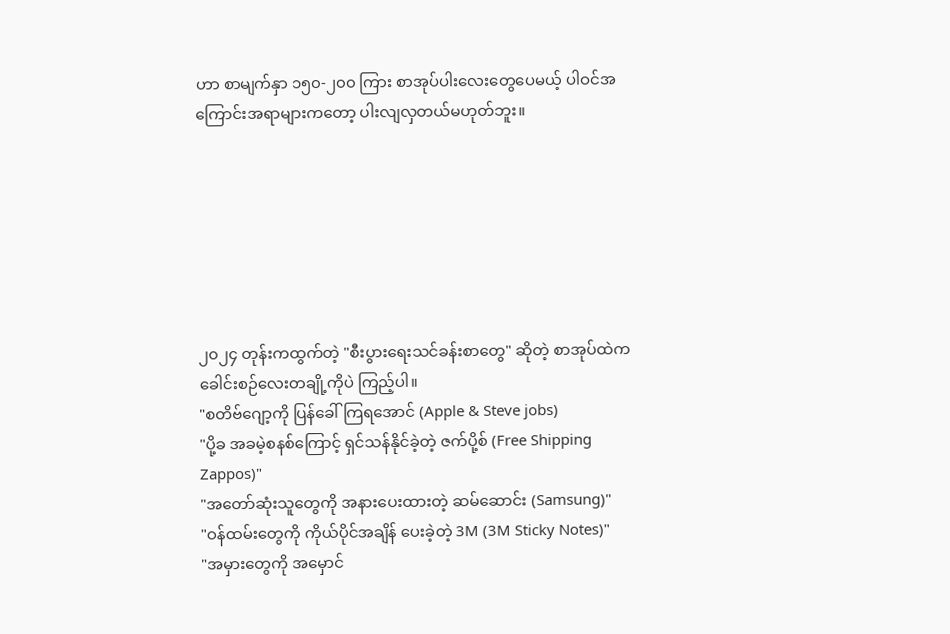ဟာ စာမျက်နှာ ၁၅၀-၂၀၀ ကြား စာအုပ်ပါးလေးတွေပေမယ့် ပါဝင်အကြောင်းအရာများကတော့ ပါးလျလှတယ်မဟုတ်ဘူး။







၂၀၂၄ တုန်းကထွက်တဲ့ "စီးပွားရေးသင်ခန်းစာတွေ" ဆိုတဲ့ စာအုပ်ထဲက ခေါင်းစဉ်လေးတချို့ကိုပဲ ကြည့်ပါ။
"စတိဗ်ဂျော့ကို ပြန်ခေါ်ကြရအောင် (Apple & Steve jobs)
"ပို့ခ အခမဲ့စနစ်ကြောင့် ရှင်သန်နိုင်ခဲ့တဲ့ ဇက်ပို့စ် (Free Shipping Zappos)"
"အတော်ဆုံးသူတွေကို အနားပေးထားတဲ့ ဆမ်ဆောင်း (Samsung)"
"ဝန်ထမ်းတွေကို ကိုယ်ပိုင်အချိန် ပေးခဲ့တဲ့ 3M (3M Sticky Notes)"
"အမှားတွေကို အမှောင်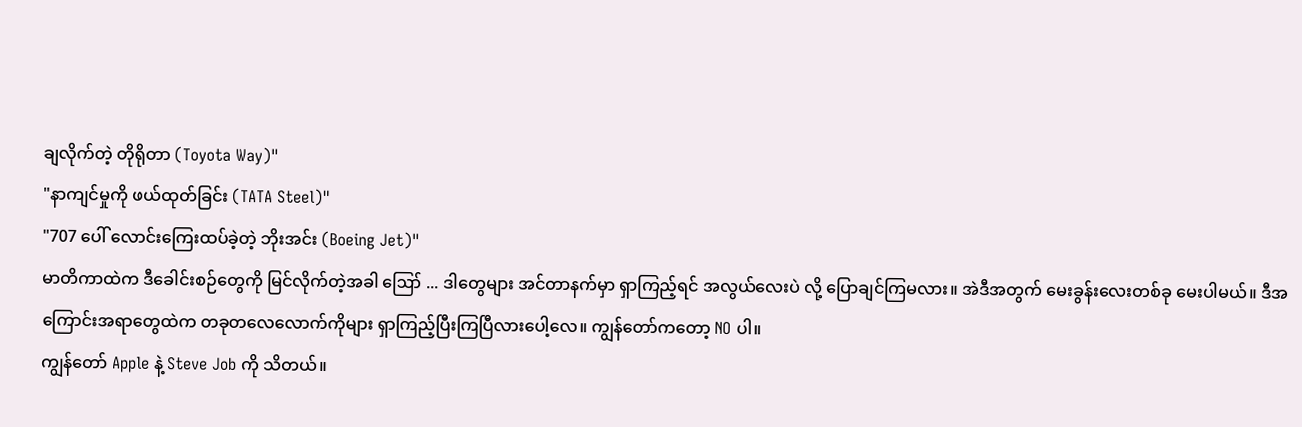ချလိုက်တဲ့ တိုရိုတာ (Toyota Way)"
"နာကျင်မှုကို ဖယ်ထုတ်ခြင်း (TATA Steel)"
"707 ပေါ် လောင်းကြေးထပ်ခဲ့တဲ့ ဘိုးအင်း (Boeing Jet)"
မာတိကာထဲက ဒီခေါင်းစဉ်တွေကို မြင်လိုက်တဲ့အခါ ဪ ... ဒါတွေများ အင်တာနက်မှာ ရှာကြည့်ရင် အလွယ်လေးပဲ လို့ ပြောချင်ကြမလား။ အဲဒီအတွက် မေးခွန်းလေးတစ်ခု မေးပါမယ်။ ဒီအကြောင်းအရာတွေထဲက တခုတလေလောက်ကိုများ ရှာကြည့်ပြီးကြပြီလားပေါ့လေ။ ကျွန်တော်ကတော့ NO ပါ။
ကျွန်တော် Apple နဲ့ Steve Job ကို သိတယ်။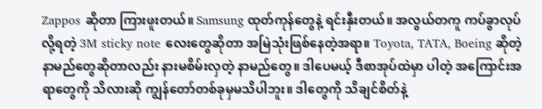Zappos ဆိုတာ ကြားဖူးတယ်။ Samsung ထုတ်ကုန်တွေနဲ့ ရင်းနှီးတယ်။ အလွယ်တကူ ကပ်ခွာလုပ်လို့ရတဲ့ 3M sticky note လေးတွေဆိုတာ အမြဲသုံးဖြစ်နေတဲ့အရာ။ Toyota, TATA, Boeing ဆိုတဲ့ နာမည်တွေဆိုတာလည်း နားမစိမ်းလှတဲ့ နာမည်တွေ။ ဒါပေမယ့် ဒီစာအုပ်ထဲမှာ ပါတဲ့ အကြောင်းအရာတွေကို သိလားဆို ကျွန်တော်တစ်ခုမှမသိပါဘူး။ ဒါတွေကို သိချင်စိတ်နဲ့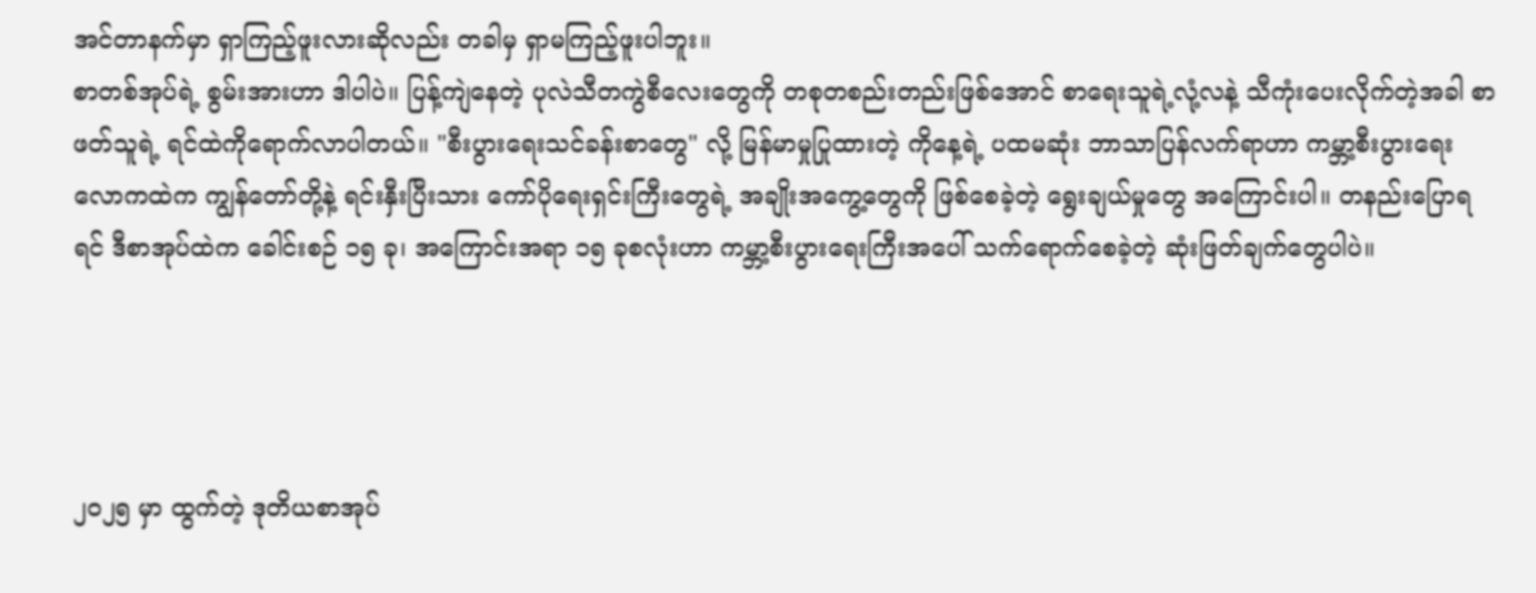အင်တာနက်မှာ ရှာကြည့်ဖူးလားဆိုလည်း တခါမှ ရှာမကြည့်ဖူးပါဘူး။
စာတစ်အုပ်ရဲ့ စွမ်းအားဟာ ဒါပါပဲ။ ပြန့်ကျဲနေတဲ့ ပုလဲသီတကွဲစီလေးတွေကို တစုတစည်းတည်းဖြစ်အောင် စာရေးသူရဲ့လုံ့လနဲ့ သီကုံးပေးလိုက်တဲ့အခါ စာဖတ်သူရဲ့ ရင်ထဲကိုရောက်လာပါတယ်။ "စီးပွားရေးသင်ခန်းစာတွေ" လို့ မြန်မာမှုပြုထားတဲ့ ကိုနေ့ရဲ့ ပထမဆုံး ဘာသာပြန်လက်ရာဟာ ကမ္ဘာ့စီးပွားရေးလောကထဲက ကျွန်တော်တို့နဲ့ ရင်းနှီးပြီးသား ကော်ပိုရေးရှင်းကြီးတွေရဲ့ အချိုးအကွေ့တွေကို ဖြစ်စေခဲ့တဲ့ ရွေးချယ်မှုတွေ အကြောင်းပါ။ တနည်းပြောရရင် ဒီစာအုပ်ထဲက ခေါင်းစဉ် ၁၅ ခု၊ အကြောင်းအရာ ၁၅ ခုစလုံးဟာ ကမ္ဘာ့စီးပွားရေးကြီးအပေါ် သက်ရောက်စေခဲ့တဲ့ ဆုံးဖြတ်ချက်တွေပါပဲ။




၂၀၂၅ မှာ ထွက်တဲ့ ဒုတိယစာအုပ်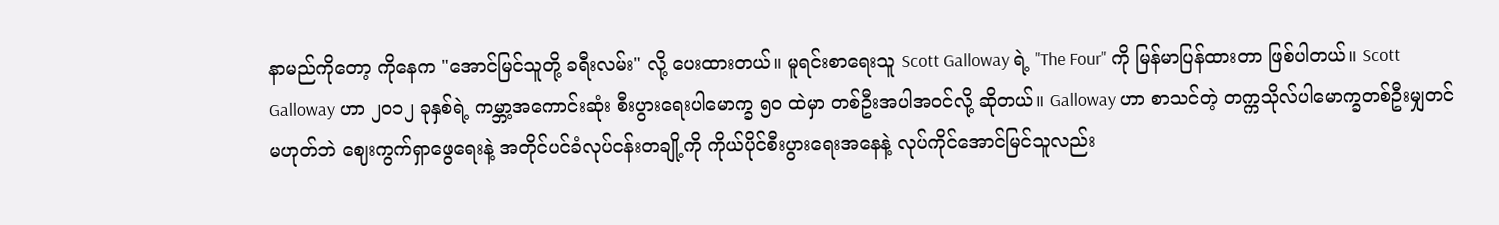နာမည်ကိုတော့ ကိုနေက "အောင်မြင်သူတို့ ခရီးလမ်း" လို့ ပေးထားတယ်။ မူရင်းစာရေးသူ Scott Galloway ရဲ့ "The Four" ကို မြန်မာပြန်ထားတာ ဖြစ်ပါတယ်။ Scott Galloway ဟာ ၂၀၁၂ ခုနှစ်ရဲ့ ကမ္ဘာ့အကောင်းဆုံး စီးပွားရေးပါမောက္ခ ၅၀ ထဲမှာ တစ်ဦးအပါအဝင်လို့ ဆိုတယ်။ Galloway ဟာ စာသင်တဲ့ တက္ကသိုလ်ပါမောက္ခတစ်ဦးမျှတင် မဟုတ်ဘဲ ဈေးကွက်ရှာဖွေရေးနဲ့ အတိုင်ပင်ခံလုပ်ငန်းတချို့ကို ကိုယ်ပိုင်စီးပွားရေးအနေနဲ့ လုပ်ကိုင်အောင်မြင်သူလည်း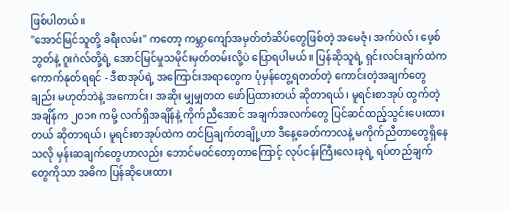ဖြစ်ပါတယ်။
"အောင်မြင်သူတို့ ခရီးလမ်း" ကတော့ ကမ္ဘာကျော်အမှတ်တံဆိပ်တွေဖြစ်တဲ့ အမေဇုံ၊ အက်ပဲလ်၊ ဖေ့စ်ဘွတ်နဲ့ ဂူးဂဲလ်တို့ရဲ့ အောင်မြင်မှုသမိုင်းမှတ်တမ်းလို့ပဲ ပြောရပါမယ်။ ပြန်ဆိုသူရဲ့ ရှင်းလင်းချက်ထဲက ကောက်နုတ်ရရင် - ဒီစာအုပ်ရဲ့ အကြောင်းအရာတွေက ပုံမှန်တွေ့ရတတ်တဲ့ ကောင်းတဲ့အချက်တွေချည်း မဟုတ်ဘဲနဲ့ အကောင်း၊ အဆိုး မျှမျှတတ ဖော်ပြထားတယ် ဆိုတာရယ်၊ မူရင်းစာအုပ် ထွက်တဲ့အချိန်က ၂၀၁၈ ကမို့ လက်ရှိအချိန်နဲ့ ကိုက်ညီအောင် အချက်အလက်တွေ ပြင်ဆင်ထည့်သွင်းပေးထားတယ် ဆိုတာရယ်၊ မူရင်းစာအုပ်ထဲက တင်ပြချက်တချို့ဟာ ဒီနေ့ခေတ်ကာလနဲ့ မကိုက်ညီတာတွေရှိနေသလို မှန်းဆချက်တွေဟာလည်း ဘောင်မဝင်တော့တာကြောင့် လုပ်ငန်းကြီးလေးခုရဲ့ ရပ်တည်ချက်တွေကိုသာ အဓိက ပြန်ဆိုပေးထား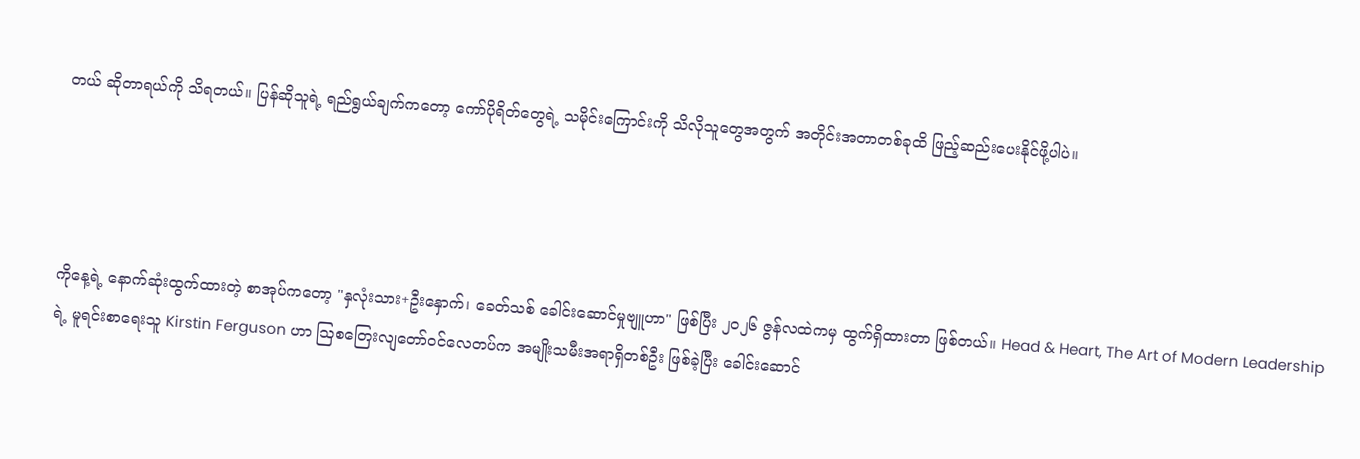တယ် ဆိုတာရယ်ကို သိရတယ်။ ပြန်ဆိုသူရဲ့ ရည်ရွယ်ချက်ကတော့ ကော်ပိုရိတ်တွေရဲ့ သမိုင်းကြောင်းကို သိလိုသူတွေအတွက် အတိုင်းအတာတစ်ခုထိ ဖြည့်ဆည်းပေးနိုင်ဖို့ပါပဲ။




ကိုနေ့ရဲ့ နောက်ဆုံးထွက်ထားတဲ့ စာအုပ်ကတော့ "နှလုံးသား+ဦးနှောက်၊ ခေတ်သစ် ခေါင်းဆောင်မှုဗျူဟာ" ဖြစ်ပြီး ၂၀၂၆ ဇွန်လထဲကမှ ထွက်ရှိထားတာ ဖြစ်တယ်။ Head & Heart, The Art of Modern Leadership ရဲ့ မူရင်းစာရေးသူ Kirstin Ferguson ဟာ ဩစတြေးလျတော်ဝင်လေတပ်က အမျိုးသမီးအရာရှိတစ်ဦး ဖြစ်ခဲ့ပြီး ခေါင်းဆောင်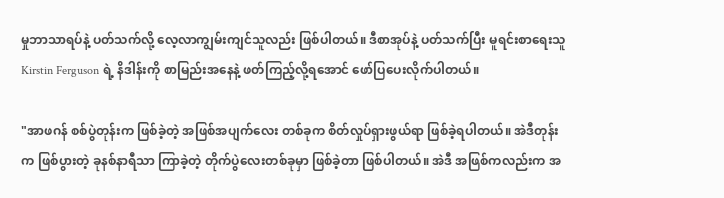မှုဘာသာရပ်နဲ့ ပတ်သက်လို့ လေ့လာကျွမ်းကျင်သူလည်း ဖြစ်ပါတယ်။ ဒီစာအုပ်နဲ့ ပတ်သက်ပြီး မူရင်းစာရေးသူ Kirstin Ferguson ရဲ့ နိဒါန်းကို စာမြည်းအနေနဲ့ ဖတ်ကြည့်လို့ရအောင် ဖော်ပြပေးလိုက်ပါတယ်။

"အာဖဂန် စစ်ပွဲတုန်းက ဖြစ်ခဲ့တဲ့ အဖြစ်အပျက်လေး တစ်ခုက စိတ်လှုပ်ရှားဖွယ်ရာ ဖြစ်ခဲ့ရပါတယ်။ အဲဒီတုန်းက ဖြစ်ပွားတဲ့ ခုနစ်နာရီသာ ကြာခဲ့တဲ့ တိုက်ပွဲလေးတစ်ခုမှာ ဖြစ်ခဲ့တာ ဖြစ်ပါတယ်။ အဲဒီ အဖြစ်ကလည်းက အ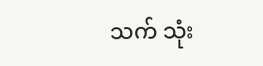သက် သုံး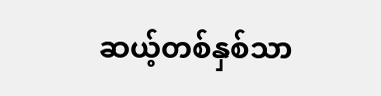ဆယ့်တစ်နှစ်သာ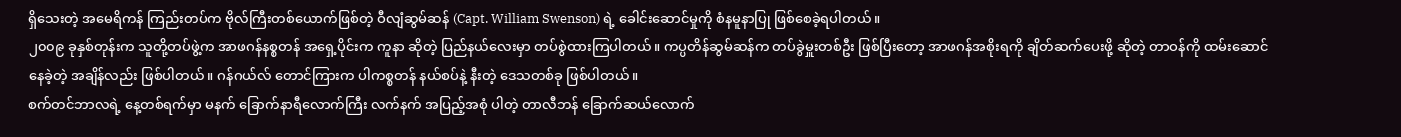ရှိသေးတဲ့ အမေရိကန် ကြည်းတပ်က ဗိုလ်ကြီးတစ်ယောက်ဖြစ်တဲ့ ဝီလျံဆွမ်ဆန် (Capt. William Swenson) ရဲ့ ခေါင်းဆောင်မှုကို စံနမူနာပြု ဖြစ်စေခဲ့ရပါတယ်။
၂၀၀၉ ခုနှစ်တုန်းက သူတို့တပ်ဖွဲ့က အာဖဂန်နစ္စတန် အရှေ့ပိုင်းက ကူနာ ဆိုတဲ့ ပြည်နယ်လေးမှာ တပ်စွဲထားကြပါတယ်။ ကပ္ပတိန်ဆွမ်ဆန်က တပ်ခွဲမှူးတစ်ဦး ဖြစ်ပြီးတော့ အာဖဂန်အစိုးရကို ချိတ်ဆက်ပေးဖို့ ဆိုတဲ့ တာဝန်ကို ထမ်းဆောင်နေခဲ့တဲ့ အချိန်လည်း ဖြစ်ပါတယ်။ ဂန်ဂယ်လ် တောင်ကြားက ပါကစ္စတန် နယ်စပ်နဲ့ နီးတဲ့ ဒေသတစ်ခု ဖြစ်ပါတယ်။
စက်တင်ဘာလရဲ့ နေ့တစ်ရက်မှာ မနက် ခြောက်နာရီလောက်ကြီး လက်နက် အပြည့်အစုံ ပါတဲ့ တာလီဘန် ခြောက်ဆယ်လောက်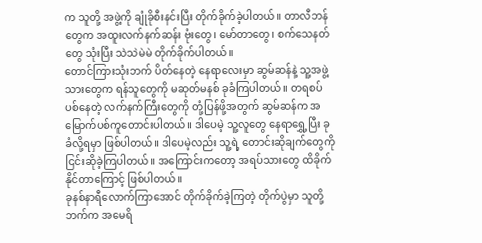က သူတို့ အဖွဲ့ကို ချုံခိုစီးနင်းပြီး တိုက်ခိုက်ခဲ့ပါတယ်။ တာလီဘန်တွေက အထူးလက်နက်ဆန်း ဗုံးတွေ၊ မော်တာတွေ၊ စက်သေနတ်တွေ သုံးပြီး သဲသဲမဲမဲ တိုက်ခိုက်ပါတယ်။
တောင်ကြားသုံးဘက် ပိတ်နေတဲ့ နေရာလေးမှာ ဆွမ်ဆန်နဲ့ သူ့အဖွဲ့သားတွေက ရန်သူတွေကို မဆုတ်မနစ် ခုခံကြပါတယ်။ တရစပ်ပစ်နေတဲ့ လက်နက်ကြီးတွေကို တုံ့ပြန်ဖို့အတွက် ဆွမ်ဆန်က အမြောက်ပစ်ကူတောင်းပါတယ်။ ဒါပေမဲ့ သူ့လူတွေ နေရာရွှေ့ပြီး ခုခံလို့ရမှာ ဖြစ်ပါတယ်။ ဒါပေမဲ့လည်း သူ့ရဲ့ တောင်းဆိုချက်တွေကို ငြင်းဆိုခဲ့ကြပါတယ်။ အကြောင်းကတော့ အရပ်သားတွေ ထိခိုက်နိုင်တာကြောင့် ဖြစ်ပါတယ်။
ခုနစ်နာရီလောက်ကြာအောင် တိုက်ခိုက်ခဲ့ကြတဲ့ တိုက်ပွဲမှာ သူတို့ဘက်က အမေရိ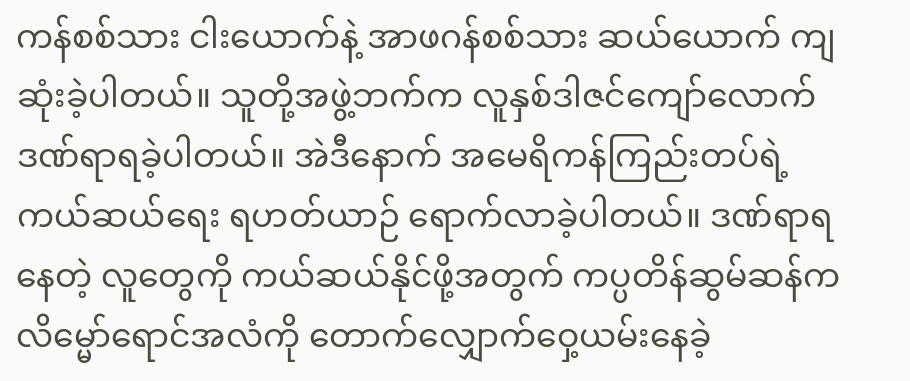ကန်စစ်သား ငါးယောက်နဲ့ အာဖဂန်စစ်သား ဆယ်ယောက် ကျဆုံးခဲ့ပါတယ်။ သူတို့အဖွဲ့ဘက်က လူနှစ်ဒါဇင်ကျော်လောက် ဒဏ်ရာရခဲ့ပါတယ်။ အဲဒီနောက် အမေရိကန်ကြည်းတပ်ရဲ့ ကယ်ဆယ်ရေး ရဟတ်ယာဉ် ရောက်လာခဲ့ပါတယ်။ ဒဏ်ရာရနေတဲ့ လူတွေကို ကယ်ဆယ်နိုင်ဖို့အတွက် ကပ္ပတိန်ဆွမ်ဆန်က လိမ္မော်ရောင်အလံကို တောက်လျှောက်ဝှေ့ယမ်းနေခဲ့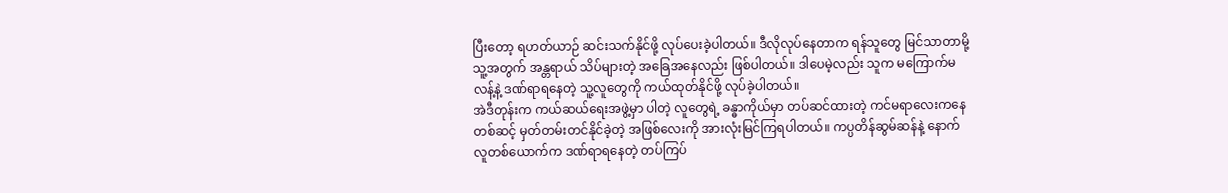ပြီးတော့ ရဟတ်ယာဉ် ဆင်းသက်နိုင်ဖို့ လုပ်ပေးခဲ့ပါတယ်။ ဒီလိုလုပ်နေတာက ရန်သူတွေ မြင်သာတာမို့ သူ့အတွက် အန္တရာယ် သိပ်များတဲ့ အခြေအနေလည်း ဖြစ်ပါတယ်။ ဒါပေမဲ့လည်း သူက မကြောက်မလန့်နဲ့ ဒဏ်ရာရနေတဲ့ သူ့လူတွေကို ကယ်ထုတ်နိုင်ဖို့ လုပ်ခဲ့ပါတယ်။
အဲဒီတုန်းက ကယ်ဆယ်ရေးအဖွဲ့မှာ ပါတဲ့ လူတွေရဲ့ ခန္ဓာကိုယ်မှာ တပ်ဆင်ထားတဲ့ ကင်မရာလေးကနေ တစ်ဆင့် မှတ်တမ်းတင်နိုင်ခဲ့တဲ့ အဖြစ်လေးကို အားလုံးမြင်ကြရပါတယ်။ ကပ္ပတိန်ဆွမ်ဆန်နဲ့ နောက်လူတစ်ယောက်က ဒဏ်ရာရနေတဲ့ တပ်ကြပ်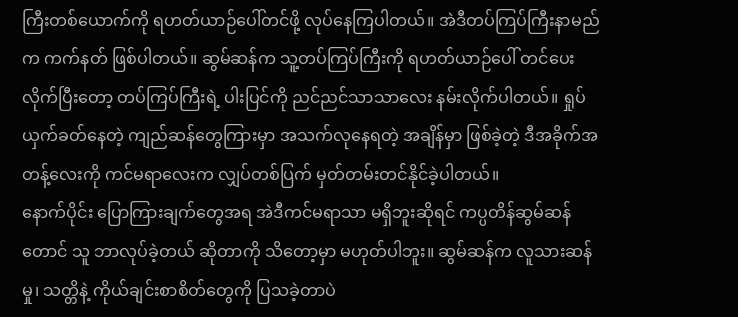ကြီးတစ်ယောက်ကို ရဟတ်ယာဉ်ပေါ်တင်ဖို့ လုပ်နေကြပါတယ်။ အဲဒီတပ်ကြပ်ကြီးနာမည်က ကက်နတ် ဖြစ်ပါတယ်။ ဆွမ်ဆန်က သူ့တပ်ကြပ်ကြီးကို ရဟတ်ယာဉ်ပေါ် တင်ပေးလိုက်ပြီးတော့ တပ်ကြပ်ကြီးရဲ့ ပါးပြင်ကို ညင်ညင်သာသာလေး နမ်းလိုက်ပါတယ်။ ရှုပ်ယှက်ခတ်နေတဲ့ ကျည်ဆန်တွေကြားမှာ အသက်လုနေရတဲ့ အချိန်မှာ ဖြစ်ခဲ့တဲ့ ဒီအခိုက်အတန့်လေးကို ကင်မရာလေးက လျှပ်တစ်ပြက် မှတ်တမ်းတင်နိုင်ခဲ့ပါတယ်။
နောက်ပိုင်း ပြောကြားချက်တွေအရ အဲဒီကင်မရာသာ မရှိဘူးဆိုရင် ကပ္ပတိန်ဆွမ်ဆန်တောင် သူ ဘာလုပ်ခဲ့တယ် ဆိုတာကို သိတော့မှာ မဟုတ်ပါဘူး။ ဆွမ်ဆန်က လူသားဆန်မှု၊ သတ္တိနဲ့ ကိုယ်ချင်းစာစိတ်တွေကို ပြသခဲ့တာပဲ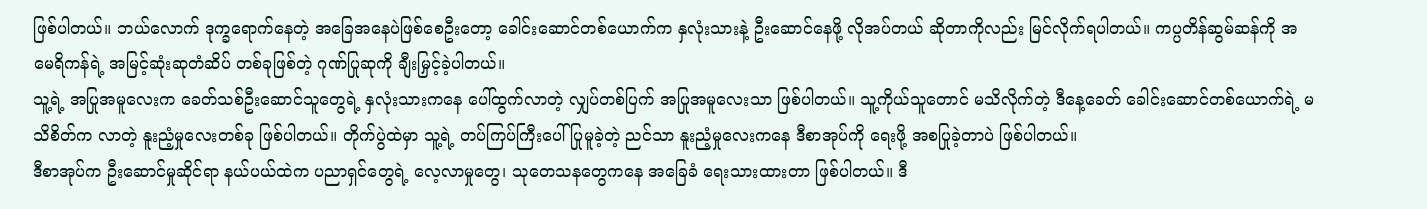ဖြစ်ပါတယ်။ ဘယ်လောက် ဒုက္ခရောက်နေတဲ့ အခြေအနေပဲဖြစ်စေဦးတော့ ခေါင်းဆောင်တစ်ယောက်က နှလုံးသားနဲ့ ဦးဆောင်နေဖို့ လိုအပ်တယ် ဆိုတာကိုလည်း မြင်လိုက်ရပါတယ်။ ကပ္ပတိန်ဆွမ်ဆန်ကို အမေရိကန်ရဲ့ အမြင့်ဆုံးဆုတံဆိပ် တစ်ခုဖြစ်တဲ့ ဂုဏ်ပြုဆုကို ချီးမြှင့်ခဲ့ပါတယ်။
သူ့ရဲ့ အပြုအမူလေးက ခေတ်သစ်ဦးဆောင်သူတွေရဲ့ နှလုံးသားကနေ ပေါ်ထွက်လာတဲ့ လျှပ်တစ်ပြက် အပြုအမူလေးသာ ဖြစ်ပါတယ်။ သူ့ကိုယ်သူတောင် မသိလိုက်တဲ့ ဒီနေ့ခေတ် ခေါင်းဆောင်တစ်ယောက်ရဲ့ မသိစိတ်က လာတဲ့ နူးညံ့မှုလေးတစ်ခု ဖြစ်ပါတယ်။ တိုက်ပွဲထဲမှာ သူ့ရဲ့ တပ်ကြပ်ကြီးပေါ် ပြုမူခဲ့တဲ့ ညင်သာ နူးညံ့မှုလေးကနေ ဒီစာအုပ်ကို ရေးဖို့ အစပြုခဲ့တာပဲ ဖြစ်ပါတယ်။
ဒီစာအုပ်က ဦးဆောင်မှုဆိုင်ရာ နယ်ပယ်ထဲက ပညာရှင်တွေရဲ့ လေ့လာမှုတွေ၊ သုတေသနတွေကနေ အခြေခံ ရေးသားထားတာ ဖြစ်ပါတယ်။ ဒီ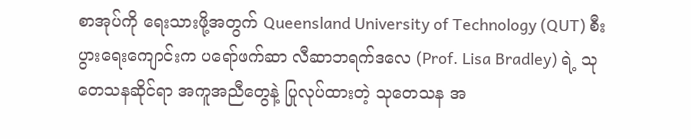စာအုပ်ကို ရေးသားဖို့အတွက် Queensland University of Technology (QUT) စီးပွားရေးကျောင်းက ပရော်ဖက်ဆာ လီဆာဘရက်ဒလေ (Prof. Lisa Bradley) ရဲ့ သုတေသနဆိုင်ရာ အကူအညီတွေနဲ့ ပြုလုပ်ထားတဲ့ သုတေသန အ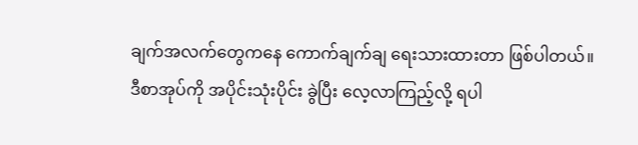ချက်အလက်တွေကနေ ကောက်ချက်ချ ရေးသားထားတာ ဖြစ်ပါတယ်။
ဒီစာအုပ်ကို အပိုင်းသုံးပိုင်း ခွဲပြီး လေ့လာကြည့်လို့ ရပါ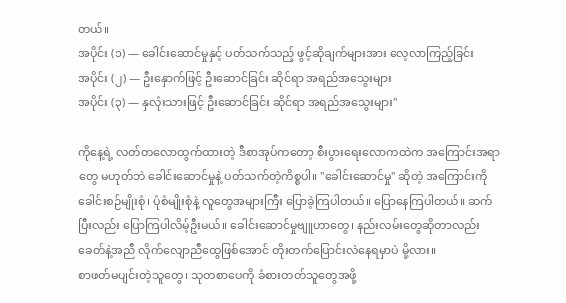တယ်။
အပိုင်း (၁) — ခေါင်းဆောင်မှုနှင့် ပတ်သက်သည့် ဖွင့်ဆိုချက်များအား လေ့လာကြည့်ခြင်း
အပိုင်း (၂) — ဦးနှောက်ဖြင့် ဦးဆောင်ခြင်း ဆိုင်ရာ အရည်အသွေးများ
အပိုင်း (၃) — နှလုံးသားဖြင့် ဦးဆောင်ခြင်း ဆိုင်ရာ အရည်အသွေးများ"

ကိုနေ့ရဲ့ လတ်တလောထွက်ထားတဲ့ ဒီစာအုပ်ကတော့ စီးပွားရေးလောကထဲက အကြောင်းအရာတွေ မဟုတ်ဘဲ ခေါင်းဆောင်မှုနဲ့ ပတ်သက်တဲ့ကိစ္စပါ။ "ခေါင်းဆောင်မှု" ဆိုတဲ့ အကြောင်းကို ခေါင်းစဉ်မျိုးစုံ၊ ပုံစံမျိုးစုံနဲ့ လူတွေအများကြီး ပြောခဲ့ကြပါတယ်။ ပြောနေကြပါတယ်။ ဆက်ပြီးလည်း ပြောကြပါလိမ့်ဦးမယ်။ ခေါင်းဆောင်မှုဗျူဟာတွေ၊ နည်းလမ်းတွေဆိုတာလည်း ခေတ်နဲ့အညီ လိုက်လျောညီထွေဖြစ်အောင် တိုးတက်ပြောင်းလဲနေရမှာပဲ မို့လား။
စာဖတ်မပျင်းတဲ့သူတွေ၊ သုတစာပေကို ခံစားတတ်သူတွေအဖို့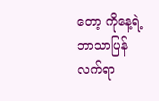တော့ ကိုနေ့ရဲ့ ဘာသာပြန်လက်ရာ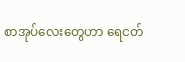စာအုပ်လေးတွေဟာ ရေငတ်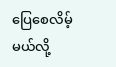ပြေစေလိမ့်မယ်လို့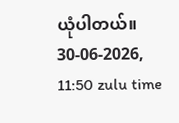ယုံပါတယ်။
30-06-2026, 11:50 zulu time